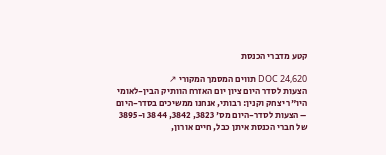קטע מדברי הכנסת

DOC 24,620 תווים המסמך המקורי ↗
הצעות לסדר היום ציון יום האזרח הוותיק הבין-לאומי היו"ר יצחק וקנין: רבותי, אנחנו ממשיכים בסדר-היום – הצעות לסדר-היום מס' 3823, 3842, 3844 ו-3895 של חברי הכנסת איתן כבל, חיים אורון,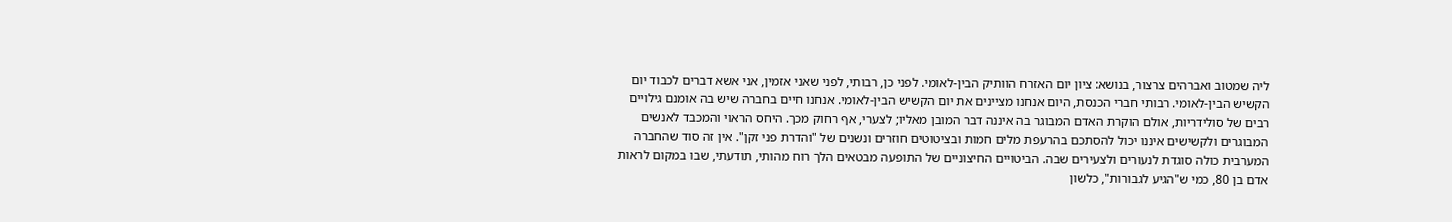ליה שמטוב ואברהים צרצור, בנושא: ציון יום האזרח הוותיק הבין-לאומי. לפני כן, רבותי, לפני שאני אזמין, אני אשא דברים לכבוד יום הקשיש הבין-לאומי. רבותי חברי הכנסת, היום אנחנו מציינים את יום הקשיש הבין-לאומי. אנחנו חיים בחברה שיש בה אומנם גילויים רבים של סולידריות, אולם הוקרת האדם המבוגר בה איננה דבר המובן מאליו; לצערי, אף רחוק מכך. היחס הראוי והמכבד לאנשים המבוגרים ולקשישים איננו יכול להסתכם בהרעפת מלים חמות ובציטוטים חוזרים ונשנים של "והדרת פני זקן". אין זה סוד שהחברה המערבית כולה סוגדת לנעורים ולצעירים שבה. הביטויים החיצוניים של התופעה מבטאים הלך רוח מהותי, תודעתי, שבו במקום לראות אדם בן 80, כמי ש"הגיע לגבורות", כלשון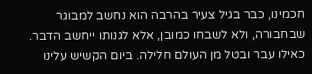חכמינו, כבר בגיל צעיר בהרבה הוא נחשב למבוגר שבחבורה, ולא לשבחו כמובן, אלא לגנותו ייחשב הדבר. כאילו עבר ובטל מן העולם חלילה. ביום הקשיש עלינו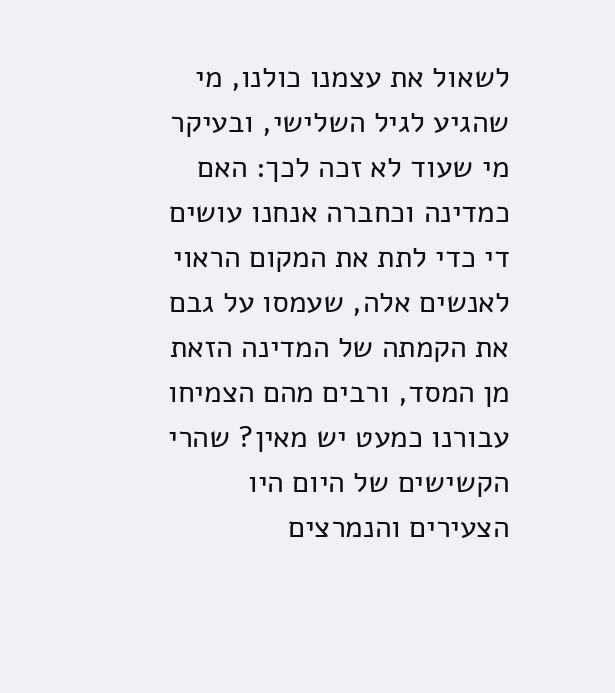לשאול את עצמנו כולנו, מי שהגיע לגיל השלישי, ובעיקר מי שעוד לא זכה לכך: האם כמדינה וכחברה אנחנו עושים די כדי לתת את המקום הראוי לאנשים אלה, שעמסו על גבם את הקמתה של המדינה הזאת מן המסד, ורבים מהם הצמיחו עבורנו כמעט יש מאין? שהרי הקשישים של היום היו הצעירים והנמרצים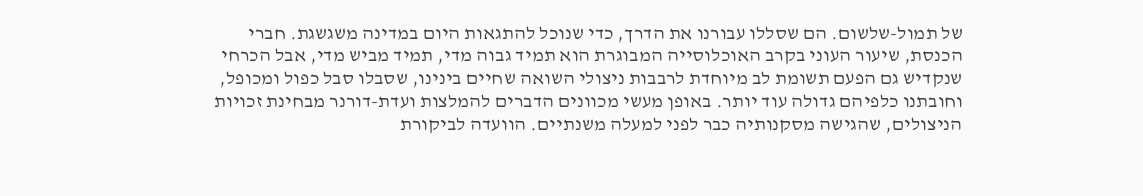של תמול-שלשום. הם שסללו עבורנו את הדרך, כדי שנוכל להתגאות היום במדינה משגשגת. חברי הכנסת, שיעור העוני בקרב האוכלוסייה המבוגרת הוא תמיד גבוה מדי, תמיד מביש מדי, אבל הכרחי שנקדיש גם הפעם תשומת לב מיוחדת לרבבות ניצולי השואה שחיים בינינו, שסבלו סבל כפול ומכופל, וחובתנו כלפיהם גדולה עוד יותר. באופן מעשי מכוונים הדברים להמלצות ועדת-דורנר מבחינת זכויות הניצולים, שהגישה מסקנותיה כבר לפני למעלה משנתיים. הוועדה לביקורת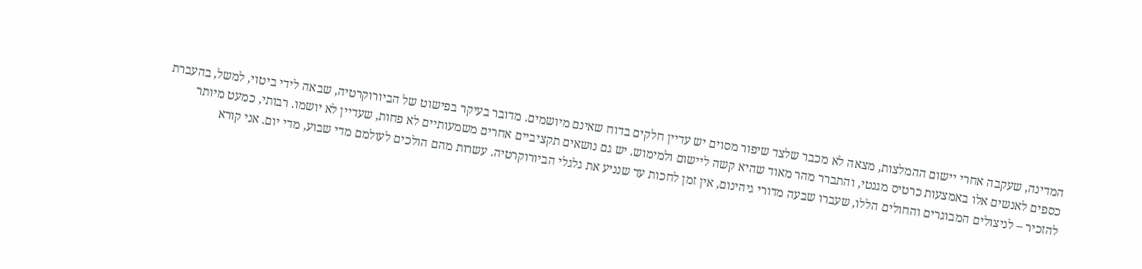המדינה, שעקבה אחרי יישום ההמלצות, מצאה לא מכבר שלצד שיפור מסוים יש עדיין חלקים בדוח שאינם מיושמים. מדובר בעיקר בפישוט של הביורוקרטיה, שבאה לידי ביטוי, למשל, בהעברת כספים לאנשים אלו באמצעות כרטיס מגנטי, והתברר מהר מאוד שהיא קשה ליישום ולמימוש. יש גם נושאים תקציביים אחרים משמעותיים לא פחות, שעדיין לא יושמו. רבותי, כמעט מיותר להזכיר – לניצולים המבוגרים והחולים הללו, שעברו שבעה מדורי גיהינום, אין זמן לחכות עד שנניע את גלגלי הביורוקרטיה. עשרות מהם הולכים לעולמם מדי שבוע, מדי יום. אני קורא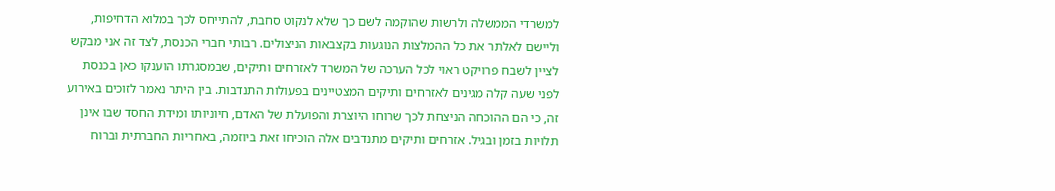למשרדי הממשלה ולרשות שהוקמה לשם כך שלא לנקוט סחבת, להתייחס לכך במלוא הדחיפות, וליישם לאלתר את כל ההמלצות הנוגעות בקצבאות הניצולים. רבותי חברי הכנסת, לצד זה אני מבקש לציין לשבח פרויקט ראוי לכל הערכה של המשרד לאזרחים ותיקים, שבמסגרתו הוענקו כאן בכנסת לפני שעה קלה מגינים לאזרחים ותיקים המצטיינים בפעולות התנדבות. בין היתר נאמר לזוכים באירוע זה, כי הם ההוכחה הניצחת לכך שרוחו היוצרת והפועלת של האדם, חיוניותו ומידת החסד שבו אינן תלויות בזמן ובגיל. אזרחים ותיקים מתנדבים אלה הוכיחו זאת ביוזמה, באחריות החברתית וברוח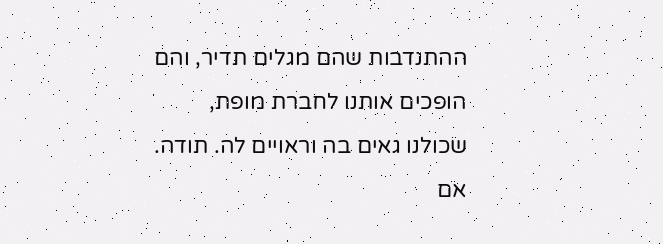ההתנדבות שהם מגלים תדיר, והם הופכים אותנו לחברת מופת, שכולנו גאים בה וראויים לה. תודה. אם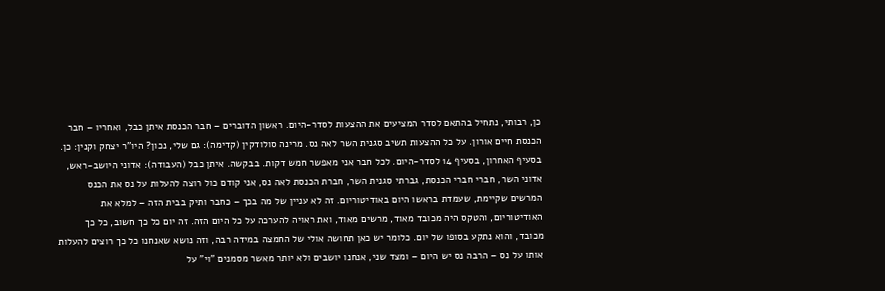כן, רבותי, נתחיל בהתאם לסדר המציעים את ההצעות לסדר-היום. ראשון הדוברים – חבר הכנסת איתן כבל, ואחריו – חבר הכנסת חיים אורון. על כל ההצעות תשיב סגנית השר לאה נס. מרינה סולודקין (קדימה): גם שלי, נכון? היו"ר יצחק וקנין: כן. בסעיף האחרון, בסעיף 14 לסדר-היום. לכל חבר אני מאפשר חמש דקות. בבקשה. איתן כבל (העבודה): אדוני היושב-ראש, אדוני השר, חברי חברי הכנסת, גברתי סגנית השר, חברת הכנסת לאה נס, אני קודם כול רוצה להעלות על נס את הכנס המרשים שקיימת, שעמדת בראשו היום באודיטוריום. זה לא עניין של מה בכך – כחבר ותיק בבית הזה – למלא את האודיטוריום, והטקס היה מכובד מאוד, מרשים מאוד, ואת ראויה להערכה על כל היום הזה. זה יום כל כך חשוב, כל כך מכובד, והוא נתקע בסופו של יום. כלומר יש כאן תחושה אולי של החמצה במידה רבה, וזה נושא שאנחנו כל כך רוצים להעלות אותו על נס – הרבה נס יש היום – ומצד שני, אנחנו יושבים ולא יותר מאשר מסמנים "וי" על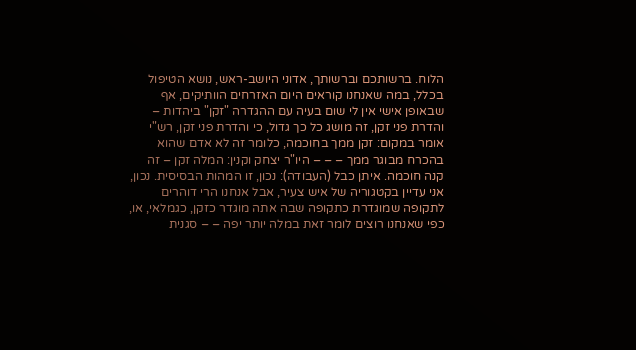הלוח. ברשותכם וברשותך, אדוני היושב-ראש, נושא הטיפול בכלל, במה שאנחנו קוראים היום האזרחים הוותיקים, אף שבאופן אישי אין לי שום בעיה עם ההגדרה "זקן" ביהדות – והדרת פני זקן, זה מושג כל כך גדול, כי והדרת פני זקן, רש"י אומר במקום: זקן ממך בחוכמה, כלומר זה לא אדם שהוא בהכרח מבוגר ממך – – – היו"ר יצחק וקנין: המלה זקן – זה קנה חוכמה. איתן כבל (העבודה): נכון, זו המהות הבסיסית. נכון, אני עדיין בקטגוריה של איש צעיר, אבל אנחנו הרי דוהרים לתקופה שמוגדרת כתקופה שבה אתה מוגדר כזקן, כגמלאי, או, כפי שאנחנו רוצים לומר זאת במלה יותר יפה – – סגנית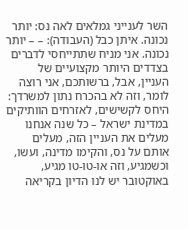השר לענייני גמלאים לאה נס: יותר נכונה. איתן כבל (העבודה): – – יותר נכונה. אני מניח שתתייחסי לדברים בצדדים היותר מקצועיים של העניין, אבל, ברשותכם, אני רוצה לומר, וזה לא בהכרח נתון למשרדך: היחס לקשישים, לאזרחים הוותיקים במדינת ישראל – כל שנה אנחנו מעלים את העניין הזה, מעלים אותם על נס, והקימו מדינה, ועשו, וכשמגיע, וזה או-טו-טו מגיע, באוקטובר יש לנו הדיון בקריאה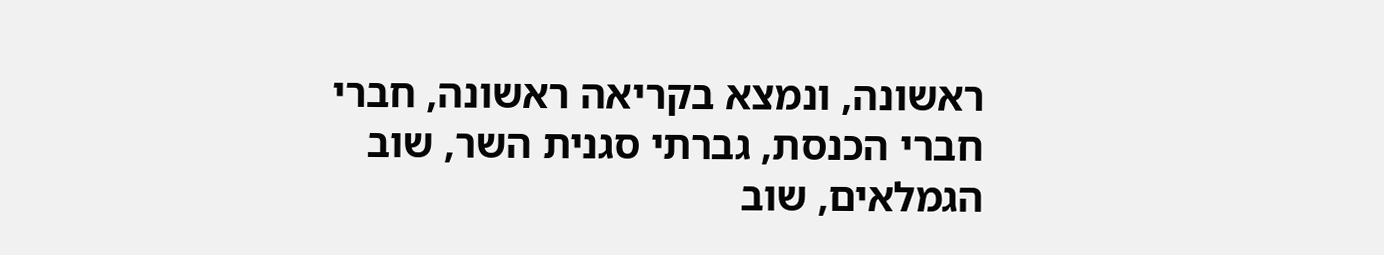ראשונה, ונמצא בקריאה ראשונה, חברי חברי הכנסת, גברתי סגנית השר, שוב הגמלאים, שוב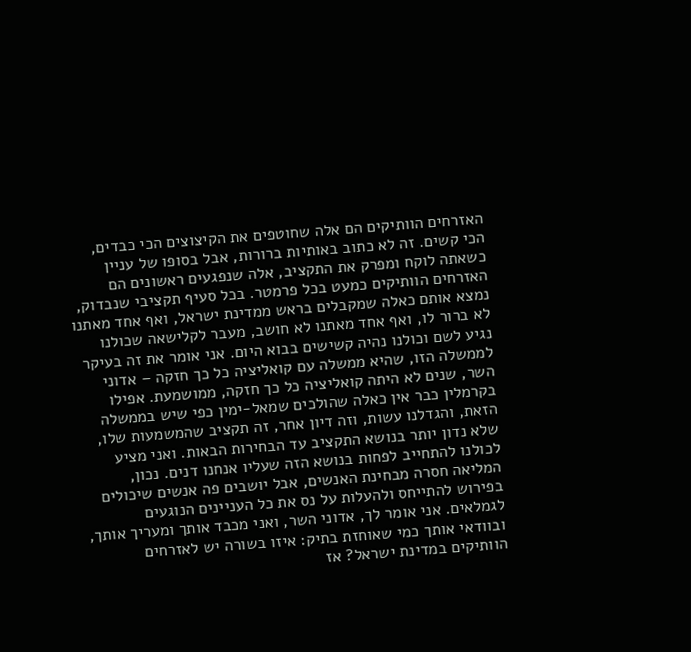האזרחים הוותיקים הם אלה שחוטפים את הקיצוצים הכי כבדים, הכי קשים. זה לא כתוב באותיות ברורות, אבל בסופו של עניין כשאתה לוקח ומפרק את התקציב, אלה שנפגעים ראשונים הם האזרחים הוותיקים כמעט בכל פרמטר. בכל סעיף תקציבי שנבדוק, נמצא אותם כאלה שמקבלים בראש ממדינת ישראל, ואף אחד מאתנו לא ברור לו, ואף אחד מאתנו לא חושב, מעבר לקלישאה שכולנו נגיע לשם וכולנו נהיה קשישים בבוא היום. אני אומר את זה בעיקר לממשלה הזו, שהיא ממשלה עם קואליציה כל כך חזקה – אדוני השר, שנים לא היתה קואליציה כל כך חזקה, ממושמעת. אפילו בקרמלין כבר אין כאלה שהולכים שמאל-ימין כפי שיש בממשלה הזאת, והגדלנו עשות, וזה דיון אחר, זה תקציב שהמשמעות שלו, שלא נדון יותר בנושא התקציב עד הבחירות הבאות. ואני מציע לכולנו להתחייב לפחות בנושא הזה שעליו אנחנו דנים. נכון, המליאה חסרה מבחינת האנשים, אבל יושבים פה אנשים שיכולים בפירוש להתייחס ולהעלות על נס את כל העניינים הנוגעים לגמלאים. אני אומר לך, אדוני השר, ואני מכבד אותך ומעריך אותך, ובוודאי אותך כמי שאוחזת בתיק: איזו בשורה יש לאזרחים הוותיקים במדינת ישראל? אז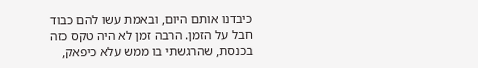כיבדנו אותם היום, ובאמת עשו להם כבוד חבל על הזמן. הרבה זמן לא היה טקס כזה בכנסת, שהרגשתי בו ממש עלא כיפאק,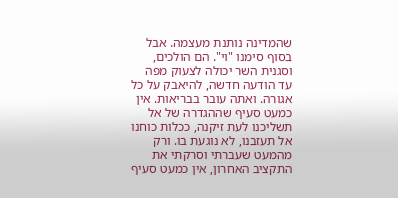שהמדינה נותנת מעצמה. אבל בסוף סימנו "וי". הם הולכים, וסגנית השר יכולה לצעוק מפה עד הודעה חדשה, להיאבק על כל אגורה. ואתה עובר בבריאות. אין כמעט סעיף שההגדרה של אל תשליכנו לעת זיקנה, ככלות כוחנו אל תעזבנו, לא נוגעת בו. ורק מהמעט שעברתי וסרקתי את התקציב האחרון, אין כמעט סעיף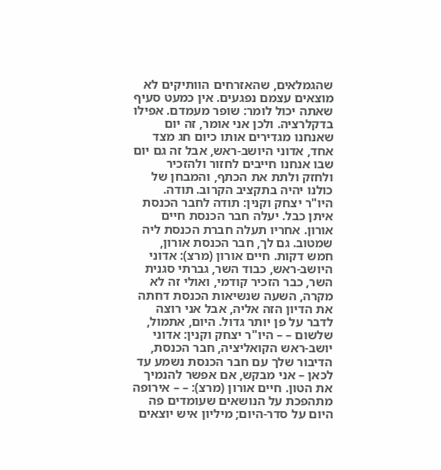שהגמלאים, שהאזרחים הוותיקים לא מוצאים עצמם נפגעים. אין כמעט סעיף שאתה יכול לומר: שופר מעמדם. אפילו בדקלרציה. ולכן אני אומר, זה יום שאנחנו מגדירים אותו כיום חג מצד אחד, אדוני היושב-ראש, אבל זה גם יום שבו אנחנו חייבים לחזור ולהזכיר ולחזק ולתת את הכתף, והמבחן של כולנו יהיה בתקציב הקרוב. תודה. היו"ר יצחק וקנין: תודה לחבר הכנסת איתן כבל. יעלה חבר הכנסת חיים אורון. אחריו תעלה חברת הכנסת ליה שמטוב. גם לך, חבר הכנסת אורון, חמש דקות. חיים אורון (מרצ): אדוני היושב-ראש, כבוד השר, גברתי סגנית השר, כבר הזכיר קודמי, ואולי זה לא מקרה, השעה שנשיאות הכנסת דחתה את הדיון הזה אליה, אבל אני רוצה לדבר על פן יותר גדול. היום, אתמול, שלשום – – היו"ר יצחק וקנין: אדוני יושב-ראש הקואליציה, חבר הכנסת, הדיבור שלך עם חבר הכנסת נשמע עד לכאן – אני מבקש, אם אפשר להנמיך את הטון. חיים אורון (מרצ): – – אירופה מתהפכת על הנושאים שעומדים פה היום על סדר-היום; מיליון איש יוצאים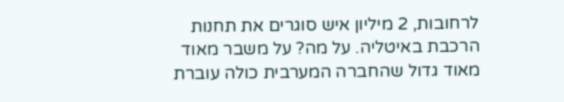לרחובות, 2 מיליון איש סוגרים את תחנות הרכבת באיטליה. על מה? על משבר מאוד מאוד גדול שהחברה המערבית כולה עוברת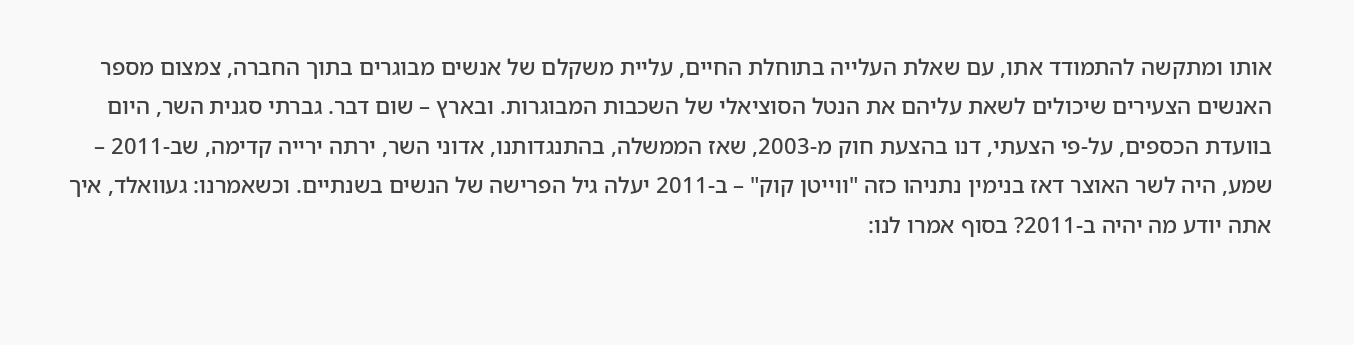אותו ומתקשה להתמודד אתו, עם שאלת העלייה בתוחלת החיים, עליית משקלם של אנשים מבוגרים בתוך החברה, צמצום מספר האנשים הצעירים שיכולים לשאת עליהם את הנטל הסוציאלי של השכבות המבוגרות. ובארץ – שום דבר. גברתי סגנית השר, היום בוועדת הכספים, על-פי הצעתי, דנו בהצעת חוק מ-2003, שאז הממשלה, בהתנגדותנו, אדוני השר, ירתה ירייה קדימה, שב-2011 – שמע, היה לשר האוצר דאז בנימין נתניהו כזה "ווייטן קוק" – ב-2011 יעלה גיל הפרישה של הנשים בשנתיים. וכשאמרנו: געוואלד, איך אתה יודע מה יהיה ב-2011? בסוף אמרו לנו: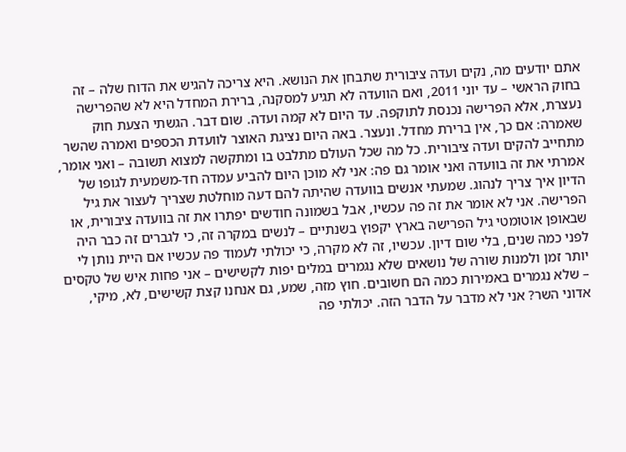אתם יודעים מה, נקים ועדה ציבורית שתבחן את הנושא. היא צריכה להגיש את הדוח שלה – זה בחוק הראשי – עד יוני 2011, ואם הוועדה לא תגיע למסקנה, ברירת המחדל היא לא שהפרישה נעצרת, אלא הפרישה נכנסת לתוקפה. עד היום לא קמה ועדה. שום דבר. הגשתי הצעת חוק שאמרה: אם כך, אין ברירת מחדל. ונעצר. באה היום נציגת האוצר לוועדת הכספים ואמרה שהשר מתחייב להקים ועדה ציבורית. כל מה שכל העולם מתלבט בו ומתקשה למצוא תשובה – ואני אומר, אמרתי את זה בוועדה ואני אומר גם פה: אני לא מוכן היום להביע עמדה חד-משמעית לגופו של הדיון איך צריך לנהוג. שמעתי אנשים בוועדה שהיתה להם דעה מוחלטת שצריך לעצור את גיל הפרישה. אני לא אומר את זה פה עכשיו, אבל בשמונה חודשים יפתרו את זה בוועדה ציבורית, או שבאופן אוטומטי גיל הפרישה בארץ יקפוץ בשנתיים – לנשים במקרה זה, כי לגברים זה כבר היה לפני כמה שנים, בלי שום דיון. עכשיו, זה לא מקרה, כי יכולתי לעמוד פה עכשיו אם היית נותן לי יותר זמן ולמנות שורה של נושאים שלא נגמרים במלים יפות לקשישים – אני פחות איש של טקסים – שלא נגמרים באמירות כמה הם חשובים. חוץ מזה, שמע, גם אנחנו קצת קשישים, לא, מיקי, אדוני השר? אני לא מדבר על הדבר הזה. יכולתי פה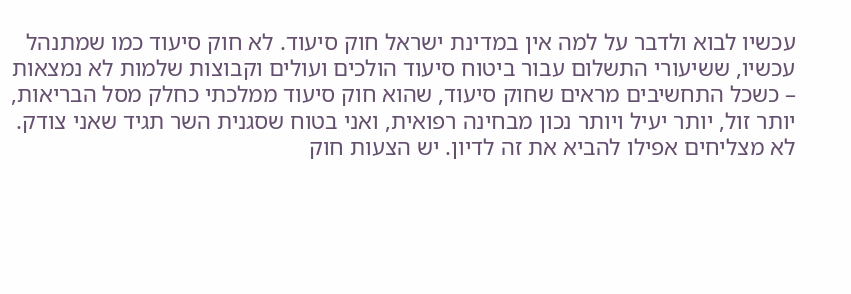עכשיו לבוא ולדבר על למה אין במדינת ישראל חוק סיעוד. לא חוק סיעוד כמו שמתנהל עכשיו, ששיעורי התשלום עבור ביטוח סיעוד הולכים ועולים וקבוצות שלמות לא נמצאות – כשכל התחשיבים מראים שחוק סיעוד, שהוא חוק סיעוד ממלכתי כחלק מסל הבריאות, יותר זול, יותר יעיל ויותר נכון מבחינה רפואית, ואני בטוח שסגנית השר תגיד שאני צודק. לא מצליחים אפילו להביא את זה לדיון. יש הצעות חוק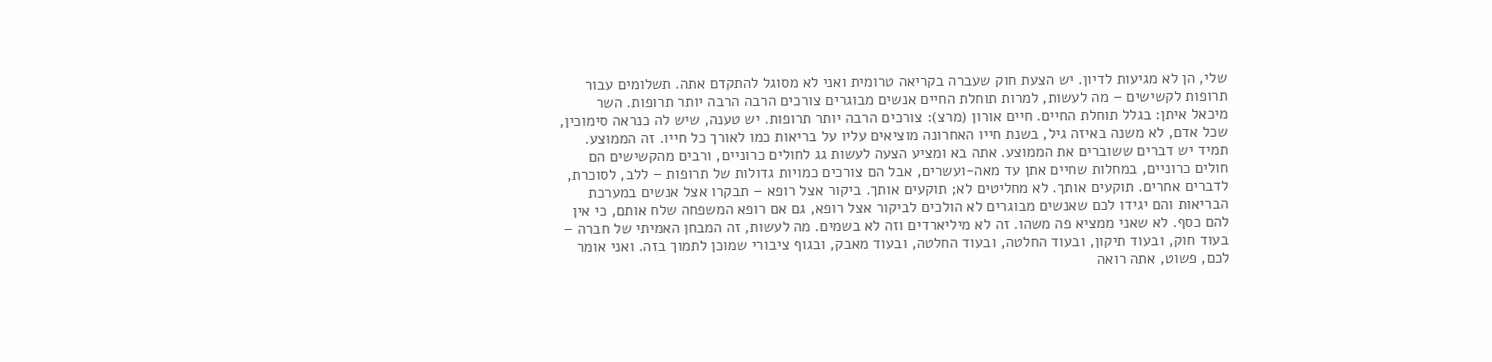שלי, הן לא מגיעות לדיון. יש הצעת חוק שעברה בקריאה טרומית ואני לא מסוגל להתקדם אתה. תשלומים עבור תרופות לקשישים – מה לעשות, למרות תוחלת החיים אנשים מבוגרים צורכים הרבה הרבה יותר תרופות. השר מיכאל איתן: בגלל תוחלת החיים. חיים אורון (מרצ): צורכים הרבה יותר תרופות. יש טענה, שיש לה כנראה סימוכין, שכל אדם, לא משנה באיזה גיל, בשנת חייו האחרונה מוציאים עליו על בריאות כמו לאורך כל חייו. זה הממוצע. תמיד יש דברים ששוברים את הממוצע. אתה בא ומציע הצעה לעשות גג לחולים כרוניים, ורבים מהקשישים הם חולים כרוניים, במחלות שחיים אתן עד מאה-ועשרים, אבל הם צורכים כמויות גדולות של תרופות – ללב, לסוכרת, לדברים אחרים. תוקעים אותך. לא מחליטים לא; תוקעים אותך. ביקור אצל רופא – תבקרו אצל אנשים במערכת הבריאות והם יגידו לכם שאנשים מבוגרים לא הולכים לביקור אצל רופא, גם אם רופא המשפחה שלח אותם, כי אין להם כסף. לא שאני ממציא פה משהו. זה לא מיליארדים וזה לא בשמים. מה לעשות, זה המבחן האמיתי של חברה – בעוד חוק, ובעוד תיקון, ובעוד החלטה, ובעוד החלטה, ובעוד מאבק, ובגוף ציבורי שמוכן לתמוך בזה. ואני אומר לכם, פשוט, אתה רואה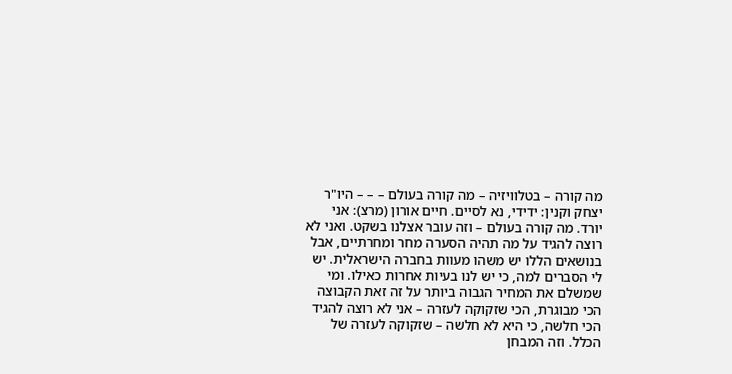מה קורה – בטלוויזיה – מה קורה בעולם – – – היו"ר יצחק וקנין: ידידי, נא לסיים. חיים אורון (מרצ): אני יורד. מה קורה בעולם – וזה עובר אצלנו בשקט. ואני לא רוצה להגיד על מה תהיה הסערה מחר ומחרתיים, אבל בנושאים הללו יש משהו מעוות בחברה הישראלית. יש לי הסברים למה, כי יש לנו בעיות אחרות כאילו. ומי שמשלם את המחיר הגבוה ביותר על זה זאת הקבוצה הכי מבוגרת, הכי שזקוקה לעזרה – אני לא רוצה להגיד הכי חלשה, כי היא לא חלשה – שזקוקה לעזרה של הכלל. וזה המבחן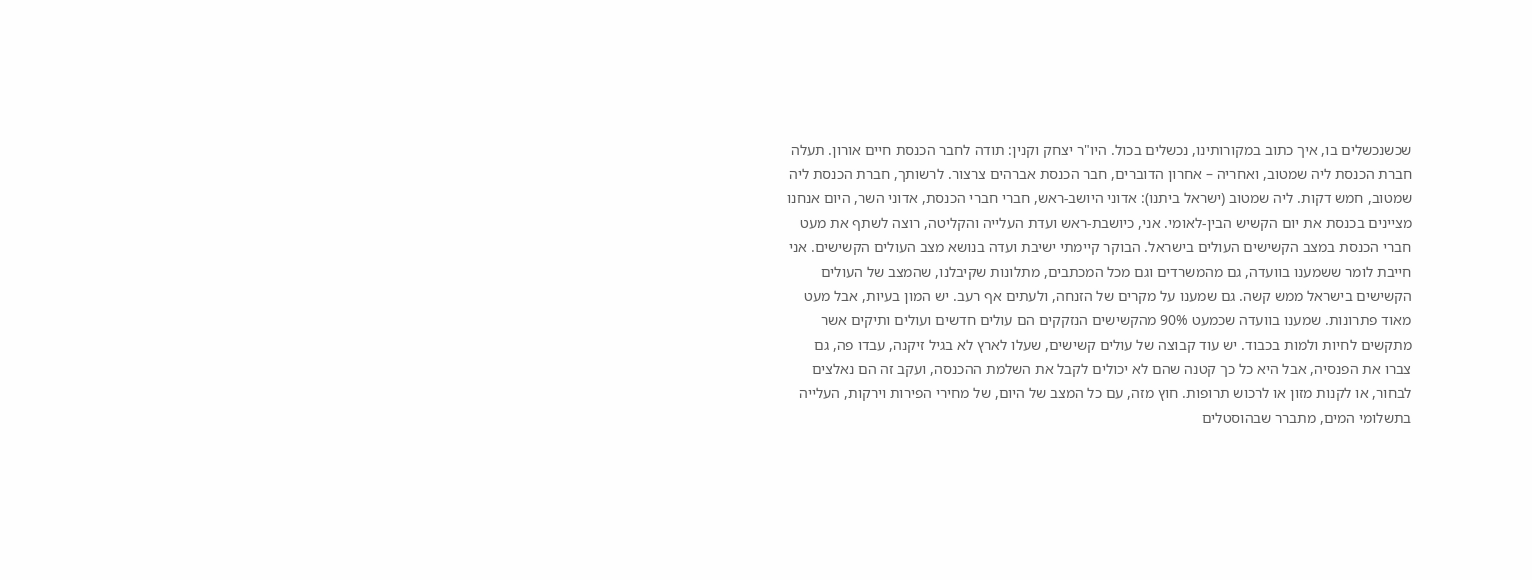שכשנכשלים בו, איך כתוב במקורותינו, נכשלים בכול. היו"ר יצחק וקנין: תודה לחבר הכנסת חיים אורון. תעלה חברת הכנסת ליה שמטוב, ואחריה – אחרון הדוברים, חבר הכנסת אברהים צרצור. לרשותך, חברת הכנסת ליה שמטוב, חמש דקות. ליה שמטוב (ישראל ביתנו): אדוני היושב-ראש, חברי חברי הכנסת, אדוני השר, היום אנחנו מציינים בכנסת את יום הקשיש הבין-לאומי. אני, כיושבת-ראש ועדת העלייה והקליטה, רוצה לשתף את מעט חברי הכנסת במצב הקשישים העולים בישראל. הבוקר קיימתי ישיבת ועדה בנושא מצב העולים הקשישים. אני חייבת לומר ששמענו בוועדה, גם מהמשרדים וגם מכל המכתבים, מתלונות שקיבלנו, שהמצב של העולים הקשישים בישראל ממש קשה. גם שמענו על מקרים של הזנחה, ולעתים אף רעב. יש המון בעיות, אבל מעט מאוד פתרונות. שמענו בוועדה שכמעט 90% מהקשישים הנזקקים הם עולים חדשים ועולים ותיקים אשר מתקשים לחיות ולמות בכבוד. יש עוד קבוצה של עולים קשישים, שעלו לארץ לא בגיל זיקנה, עבדו פה, גם צברו את הפנסיה, אבל היא כל כך קטנה שהם לא יכולים לקבל את השלמת ההכנסה, ועקב זה הם נאלצים לבחור, או לקנות מזון או לרכוש תרופות. חוץ מזה, עם כל המצב של היום, של מחירי הפירות וירקות, העלייה בתשלומי המים, מתברר שבהוסטלים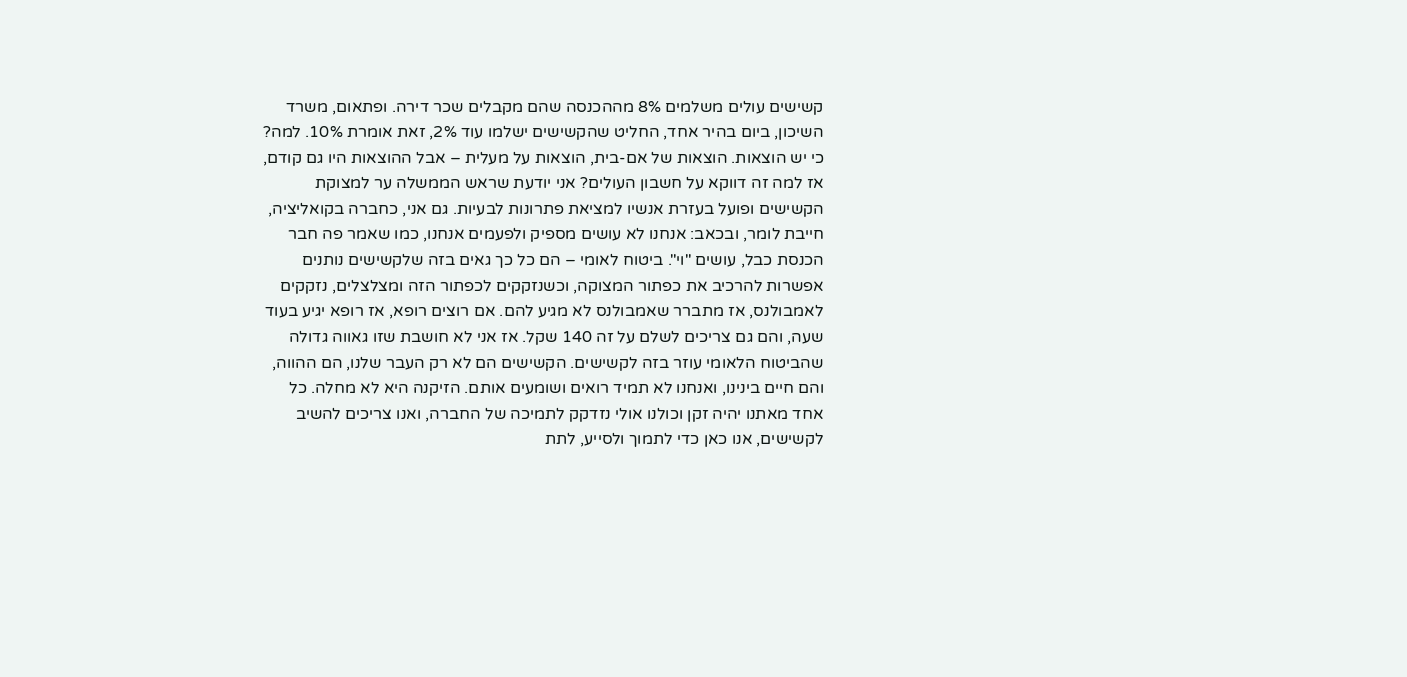קשישים עולים משלמים 8% מההכנסה שהם מקבלים שכר דירה. ופתאום, משרד השיכון, ביום בהיר אחד, החליט שהקשישים ישלמו עוד 2%, זאת אומרת 10%. למה? כי יש הוצאות. הוצאות של אם-בית, הוצאות על מעלית – אבל ההוצאות היו גם קודם, אז למה זה דווקא על חשבון העולים? אני יודעת שראש הממשלה ער למצוקת הקשישים ופועל בעזרת אנשיו למציאת פתרונות לבעיות. גם אני, כחברה בקואליציה, חייבת לומר, ובכאב: אנחנו לא עושים מספיק ולפעמים אנחנו, כמו שאמר פה חבר הכנסת כבל, עושים "וי". ביטוח לאומי – הם כל כך גאים בזה שלקשישים נותנים אפשרות להרכיב את כפתור המצוקה, וכשנזקקים לכפתור הזה ומצלצלים, נזקקים לאמבולנס, אז מתברר שאמבולנס לא מגיע להם. אם רוצים רופא, אז רופא יגיע בעוד שעה, והם גם צריכים לשלם על זה 140 שקל. אז אני לא חושבת שזו גאווה גדולה שהביטוח הלאומי עוזר בזה לקשישים. הקשישים הם לא רק העבר שלנו, הם ההווה, והם חיים בינינו, ואנחנו לא תמיד רואים ושומעים אותם. הזיקנה היא לא מחלה. כל אחד מאתנו יהיה זקן וכולנו אולי נזדקק לתמיכה של החברה, ואנו צריכים להשיב לקשישים, אנו כאן כדי לתמוך ולסייע, לתת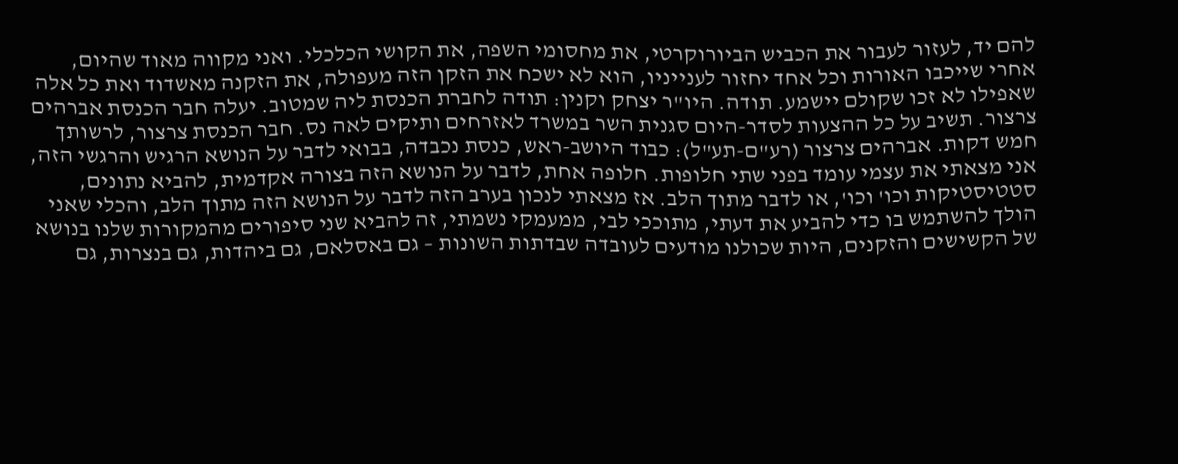להם יד, לעזור לעבור את הכביש הביורוקרטי, את מחסומי השפה, את הקושי הכלכלי. ואני מקווה מאוד שהיום, אחרי שייכבו האורות וכל אחד יחזור לענייניו, הוא לא ישכח את הזקן הזה מעפולה, את הזקנה מאשדוד ואת כל אלה שאפילו לא זכו שקולם יישמע. תודה. היו"ר יצחק וקנין: תודה לחברת הכנסת ליה שמטוב. יעלה חבר הכנסת אברהים צרצור. תשיב על כל ההצעות לסדר-היום סגנית השר במשרד לאזרחים ותיקים לאה נס. חבר הכנסת צרצור, לרשותך חמש דקות. אברהים צרצור (רע"ם-תע"ל): כבוד היושב-ראש, כנסת נכבדה, בבואי לדבר על הנושא הרגיש והרגשי הזה, אני מצאתי את עצמי עומד בפני שתי חלופות. חלופה אחת, לדבר על הנושא הזה בצורה אקדמית, להביא נתונים, סטטיסטיקות וכו' וכו', או לדבר מתוך הלב. אז מצאתי לנכון בערב הזה לדבר על הנושא הזה מתוך הלב, והכלי שאני הולך להשתמש בו כדי להביע את דעתי, מתוככי לבי, ממעמקי נשמתי, זה להביא שני סיפורים מהמקורות שלנו בנושא של הקשישים והזקנים, היות שכולנו מודעים לעובדה שבדתות השונות – גם באסלאם, גם ביהדות, גם בנצרות, גם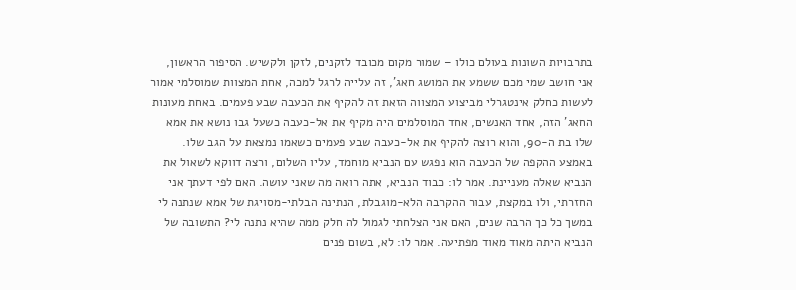בתרבויות השונות בעולם כולו – שמור מקום מכובד לזקנים, לזקן ולקשיש. הסיפור הראשון, אני חושב שמי מכם ששמע את המושג חאג', זה עלייה לרגל למכה, אחת המצוות שמוסלמי אמור לעשות כחלק אינטגרלי מביצוע המצווה הזאת זה להקיף את הכעבה שבע פעמים. באחת מעונות החאג' הזה, אחד האנשים, אחד המוסלמים היה מקיף את אל-כעבה כשעל גבו נושא את אמא שלו בת ה-90, והוא רוצה להקיף את אל-כעבה שבע פעמים כשאמו נמצאת על הגב שלו. באמצע ההקפה של הכעבה הוא נפגש עם הנביא מוחמד, עליו השלום, ורצה דווקא לשאול את הנביא שאלה מעניינת. אמר לו: כבוד הנביא, אתה רואה מה שאני עושה. האם לפי דעתך אני החזרתי, ולו במקצת, עבור ההקרבה הלא-מוגבלת, הנתינה הבלתי-מסויגת של אמא שנתנה לי במשך כל כך הרבה שנים, האם אני הצלחתי לגמול לה חלק ממה שהיא נתנה לי? התשובה של הנביא היתה מאוד מאוד מפתיעה. אמר לו: לא, בשום פנים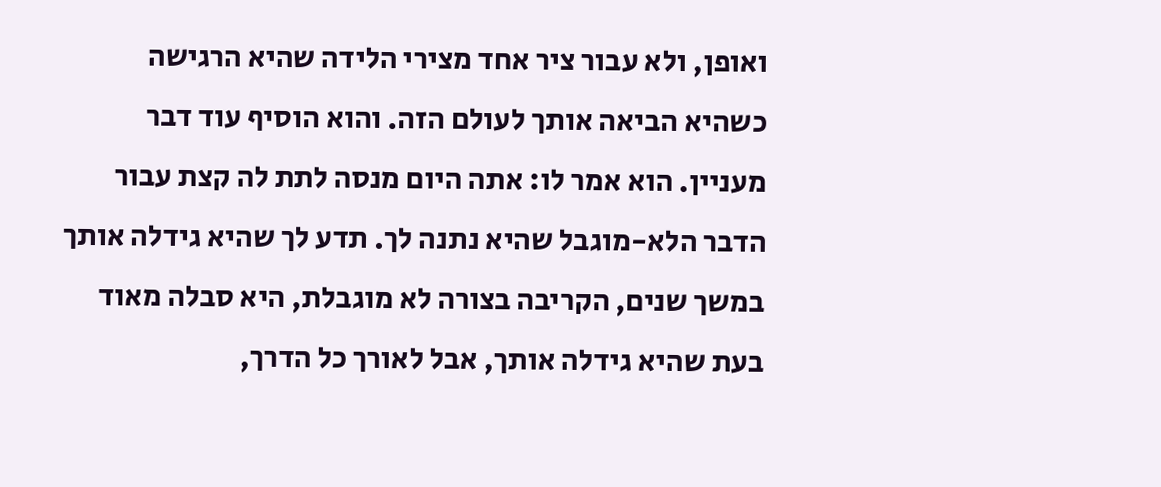ואופן, ולא עבור ציר אחד מצירי הלידה שהיא הרגישה כשהיא הביאה אותך לעולם הזה. והוא הוסיף עוד דבר מעניין. הוא אמר לו: אתה היום מנסה לתת לה קצת עבור הדבר הלא-מוגבל שהיא נתנה לך. תדע לך שהיא גידלה אותך במשך שנים, הקריבה בצורה לא מוגבלת, היא סבלה מאוד בעת שהיא גידלה אותך, אבל לאורך כל הדרך,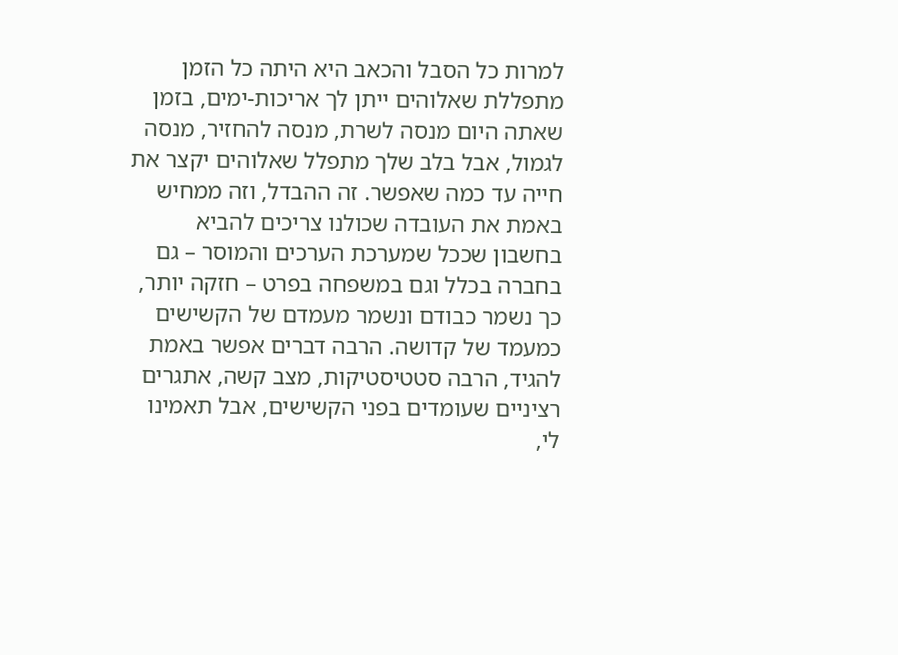למרות כל הסבל והכאב היא היתה כל הזמן מתפללת שאלוהים ייתן לך אריכות-ימים, בזמן שאתה היום מנסה לשרת, מנסה להחזיר, מנסה לגמול, אבל בלב שלך מתפלל שאלוהים יקצר את חייה עד כמה שאפשר. זה ההבדל, וזה ממחיש באמת את העובדה שכולנו צריכים להביא בחשבון שככל שמערכת הערכים והמוסר – גם בחברה בכלל וגם במשפחה בפרט – חזקה יותר, כך נשמר כבודם ונשמר מעמדם של הקשישים כמעמד של קדושה. הרבה דברים אפשר באמת להגיד, הרבה סטטיסטיקות, מצב קשה, אתגרים רציניים שעומדים בפני הקשישים, אבל תאמינו לי,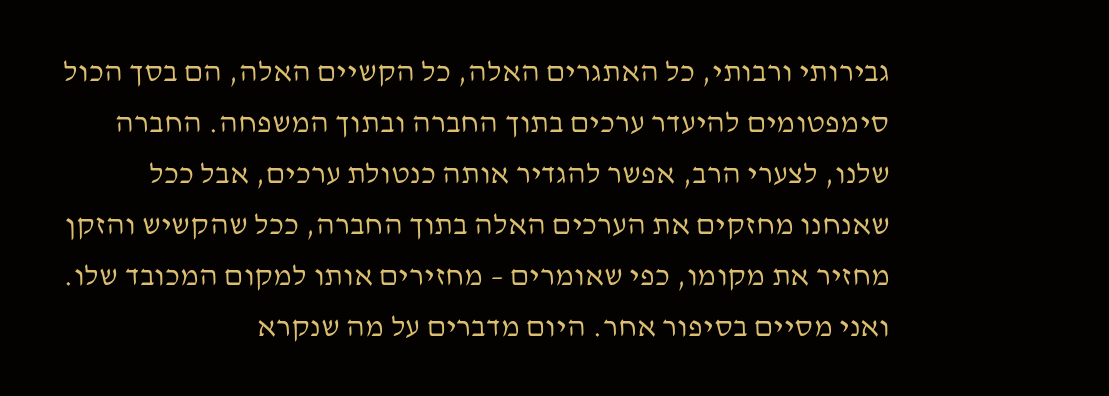גבירותי ורבותי, כל האתגרים האלה, כל הקשיים האלה, הם בסך הכול סימפטומים להיעדר ערכים בתוך החברה ובתוך המשפחה. החברה שלנו, לצערי הרב, אפשר להגדיר אותה כנטולת ערכים, אבל ככל שאנחנו מחזקים את הערכים האלה בתוך החברה, ככל שהקשיש והזקן מחזיר את מקומו, כפי שאומרים – מחזירים אותו למקום המכובד שלו. ואני מסיים בסיפור אחר. היום מדברים על מה שנקרא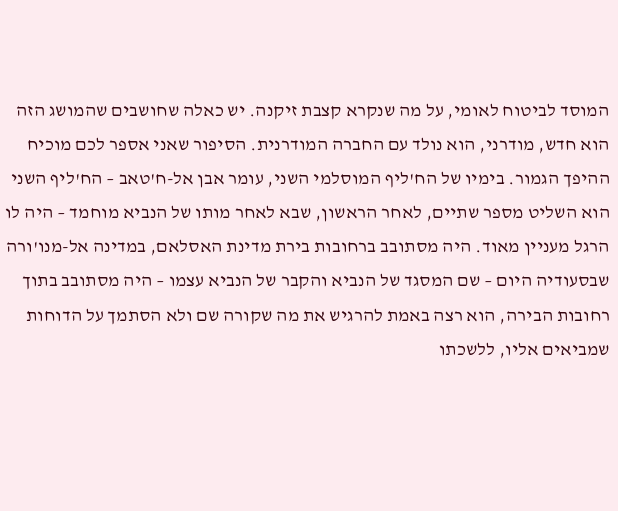המוסד לביטוח לאומי, על מה שנקרא קצבת זיקנה. יש כאלה שחושבים שהמושג הזה הוא חדש, מודרני, הוא נולד עם החברה המודרנית. הסיפור שאני אספר לכם מוכיח ההיפך הגמור. בימיו של הח'ליף המוסלמי השני, עומר אבן אל-ח'טאב – הח'ליף השני הוא השליט מספר שתיים, לאחר הראשון, שבא לאחר מותו של הנביא מוחמד – היה לו הרגל מעניין מאוד. היה מסתובב ברחובות בירת מדינת האסלאם, במדינה אל-מנו'ורה שבסעודיה היום – שם המסגד של הנביא והקבר של הנביא עצמו – היה מסתובב בתוך רחובות הבירה, הוא רצה באמת להרגיש את מה שקורה שם ולא הסתמך על הדוחות שמביאים אליו, ללשכתו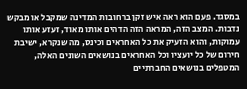במסגד. פעם הוא ראה איש זקן ברחובות המדינה שמקבל או מבקש נדבות. המצב הזה, המראה הזה הדהים אותו מאוד, זעזע אותו עמוקות, והוא הזעיק את כל האחראים וכינס, מה שנקרא, ישיבת חירום של כל יועציו וכל האחראים בנושאים השונים האלה, המטפלים בנושאים החברתיים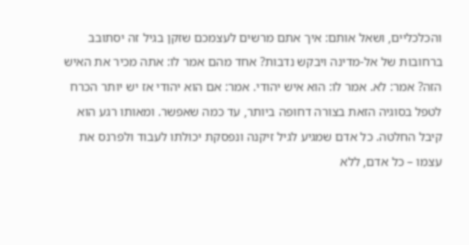והכלכליים, ושאל אותם: איך אתם מרשים לעצמכם שזקן בגיל זה יסתובב ברחובות של אל-מדינה ויבקש נדבות? אחד מהם אמר לו: אתה מכיר את האיש הזה? אמר: לא. אמר לו: הוא איש יהודי. אמר: אם הוא יהודי אז יש יותר הכרח לטפל בסוגיה הזאת בצורה דחופה ביותר, עד כמה שאפשר. ומאותו רגע הוא קיבל החלטה. כל אדם שמגיע לגיל זיקנה ונפסקת יכולתו לעבוד ולפרנס את עצמו – כל אדם, ללא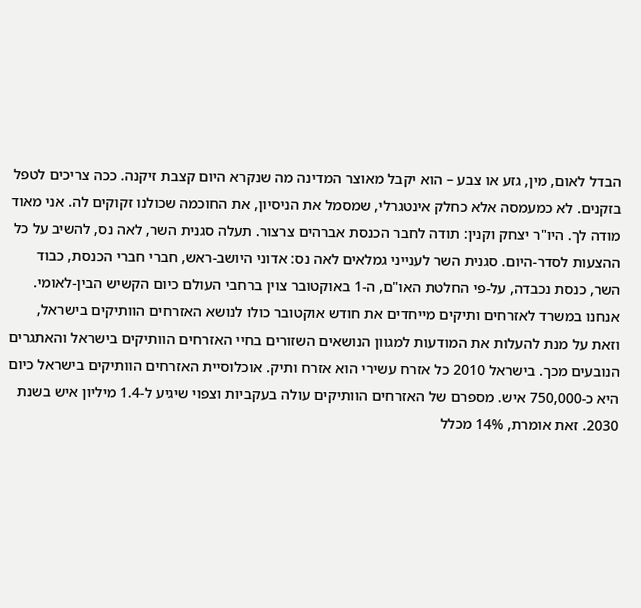הבדל לאום, מין, גזע או צבע – הוא יקבל מאוצר המדינה מה שנקרא היום קצבת זיקנה. ככה צריכים לטפל בזקנים. לא כמעמסה אלא כחלק אינטגרלי, שמסמל את הניסיון, את החוכמה שכולנו זקוקים לה. אני מאוד מודה לך. היו"ר יצחק וקנין: תודה לחבר הכנסת אברהים צרצור. תעלה סגנית השר, לאה נס, להשיב על כל ההצעות לסדר-היום. סגנית השר לענייני גמלאים לאה נס: אדוני היושב-ראש, חברי חברי הכנסת, כבוד השר, כנסת נכבדה, על-פי החלטת האו"ם, ה-1 באוקטובר צוין ברחבי העולם כיום הקשיש הבין-לאומי. אנחנו במשרד לאזרחים ותיקים מייחדים את חודש אוקטובר כולו לנושא האזרחים הוותיקים בישראל, וזאת על מנת להעלות את המודעות למגוון הנושאים השזורים בחיי האזרחים הוותיקים בישראל והאתגרים הנובעים מכך. בישראל 2010 כל אזרח עשירי הוא אזרח ותיק. אוכלוסיית האזרחים הוותיקים בישראל כיום היא כ-750,000 איש. מספרם של האזרחים הוותיקים עולה בעקביות וצפוי שיגיע ל-1.4 מיליון איש בשנת 2030. זאת אומרת, 14% מכלל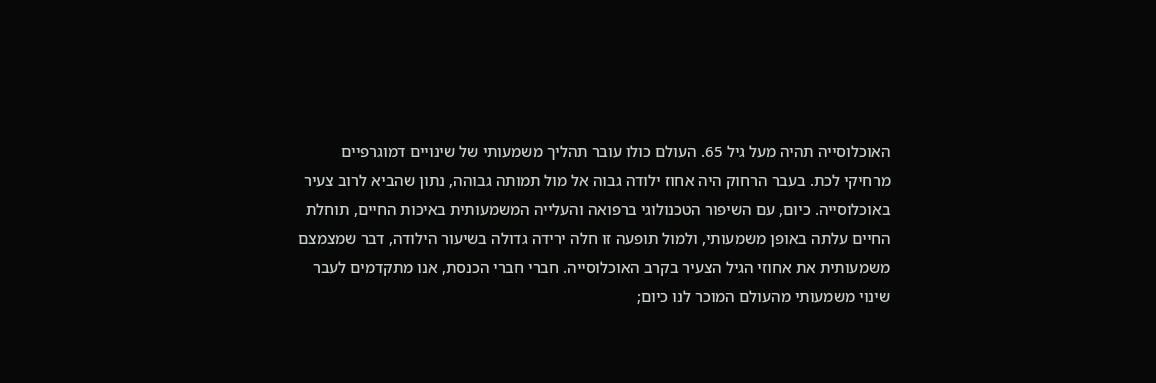האוכלוסייה תהיה מעל גיל 65. העולם כולו עובר תהליך משמעותי של שינויים דמוגרפיים מרחיקי לכת. בעבר הרחוק היה אחוז ילודה גבוה אל מול תמותה גבוהה, נתון שהביא לרוב צעיר באוכלוסייה. כיום, עם השיפור הטכנולוגי ברפואה והעלייה המשמעותית באיכות החיים, תוחלת החיים עלתה באופן משמעותי, ולמול תופעה זו חלה ירידה גדולה בשיעור הילודה, דבר שמצמצם משמעותית את אחוזי הגיל הצעיר בקרב האוכלוסייה. חברי חברי הכנסת, אנו מתקדמים לעבר שינוי משמעותי מהעולם המוכר לנו כיום;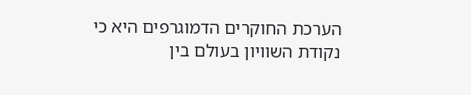הערכת החוקרים הדמוגרפים היא כי נקודת השוויון בעולם בין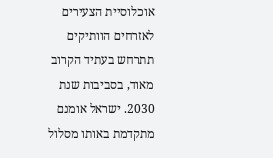אוכלוסיית הצעירים לאזרחים הוותיקים תתרחש בעתיד הקרוב מאוד, בסביבות שנת 2030. ישראל אומנם מתקדמת באותו מסלול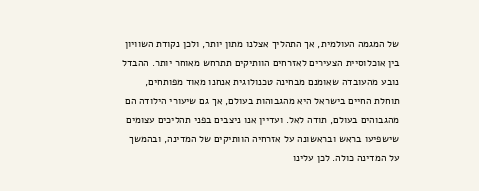של המגמה העולמית, אך התהליך אצלנו מתון יותר, ולכן נקודת השוויון בין אוכלוסיית הצעירים לאזרחים הוותיקים תתרחש מאוחר יותר. ההבדל נובע מהעובדה שאומנם מבחינה טכנולוגית אנחנו מאוד מפותחים, תוחלת החיים בישראל היא מהגבוהות בעולם, אך גם שיעורי הילודה הם מהגבוהים בעולם, תודה לאל. ועדיין אנו ניצבים בפני תהליכים עצומים שישפיעו בראש ובראשונה על אזרחיה הוותיקים של המדינה, ובהמשך על המדינה כולה. לכן עלינו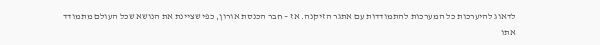לדאוג להיערכות כל המערכות להתמודדות עם אתגר הזיקנה. אז – חבר הכנסת אורון, כפי שציינת את הנושא שכל העולם מתמודד אתו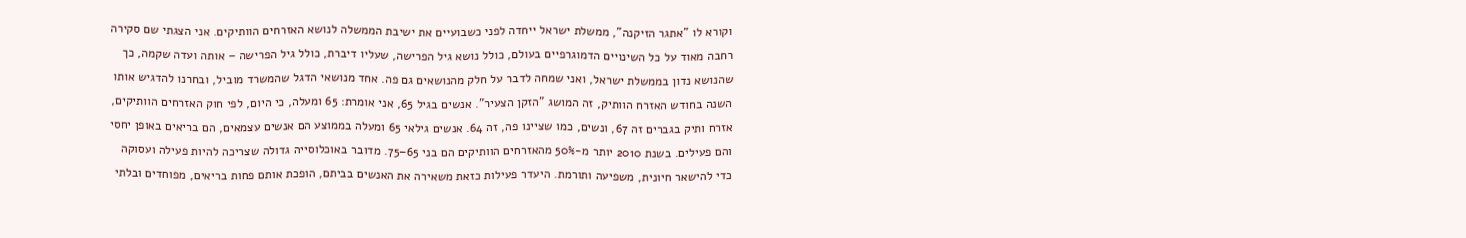וקורא לו "אתגר הזיקנה", ממשלת ישראל ייחדה לפני כשבועיים את ישיבת הממשלה לנושא האזרחים הוותיקים. אני הצגתי שם סקירה רחבה מאוד על כל השינויים הדמוגרפיים בעולם, כולל נושא גיל הפרישה, שעליו דיברת, כולל גיל הפרישה – אותה ועדה שקמה, כך שהנושא נדון בממשלת ישראל, ואני שמחה לדבר על חלק מהנושאים גם פה. אחד מנושאי הדגל שהמשרד מוביל, ובחרנו להדגיש אותו השנה בחודש האזרח הוותיק, זה המושג "הזקן הצעיר". אנשים בגיל 65, אני אומרת: 65 ומעלה, כי היום, לפי חוק האזרחים הוותיקים, אזרח ותיק בגברים זה 67, ונשים, כמו שציינו פה, זה 64. אנשים גילאי 65 ומעלה בממוצע הם אנשים עצמאים, הם בריאים באופן יחסי והם פעילים. בשנת 2010 יותר מ-50% מהאזרחים הוותיקים הם בני 65–75. מדובר באוכלוסייה גדולה שצריכה להיות פעילה ועסוקה כדי להישאר חיונית, משפיעה ותורמת. היעדר פעילות כזאת משאירה את האנשים בביתם, הופכת אותם פחות בריאים, מפוחדים ובלתי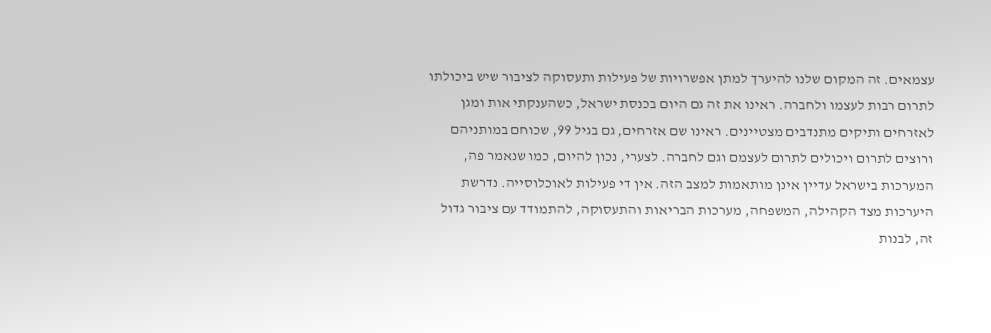עצמאים. זה המקום שלנו להיערך למתן אפשרויות של פעילות ותעסוקה לציבור שיש ביכולתו לתרום רבות לעצמו ולחברה. ראינו את זה גם היום בכנסת ישראל, כשהענקתי אות ומגן לאזרחים ותיקים מתנדבים מצטיינים. ראינו שם אזרחים, גם בגיל 99, שכוחם במותניהם ורוצים לתרום ויכולים לתרום לעצמם וגם לחברה. לצערי, נכון להיום, כמו שנאמר פה, המערכות בישראל עדיין אינן מותאמות למצב הזה. אין די פעילות לאוכלוסייה. נדרשת היערכות מצד הקהילה, המשפחה, מערכות הבריאות והתעסוקה, להתמודד עם ציבור גדול זה, לבנות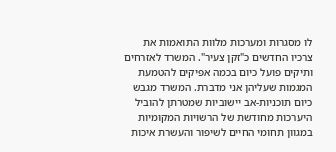לו מסגרות ומערכות מלוות התואמות את צרכיו החדשים כ"זקן צעיר". המשרד לאזרחים ותיקים פועל כיום בכמה אפיקים להטמעת המגמות שעליהן אני מדברת. המשרד מגבש כיום תוכניות-אב יישוביות שמטרתן להוביל היערכות מחודשת של הרשויות המקומיות במגוון תחומי החיים לשיפור והעשרת איכות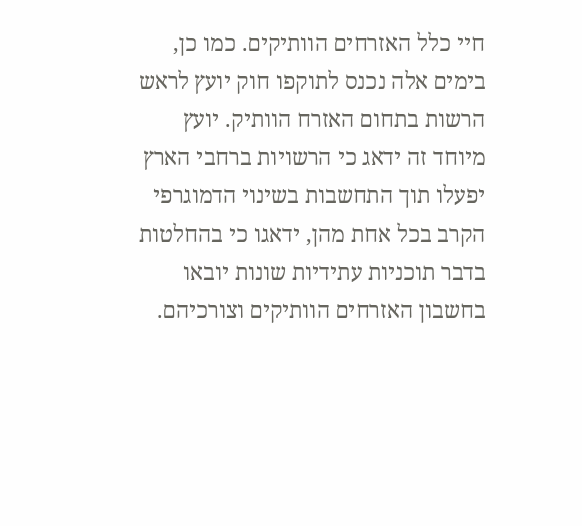חיי כלל האזרחים הוותיקים. כמו כן, בימים אלה נכנס לתוקפו חוק יועץ לראש הרשות בתחום האזרח הוותיק. יועץ מיוחד זה ידאג כי הרשויות ברחבי הארץ יפעלו תוך התחשבות בשינוי הדמוגרפי הקרב בכל אחת מהן, ידאגו כי בהחלטות בדבר תוכניות עתידיות שונות יובאו בחשבון האזרחים הוותיקים וצורכיהם.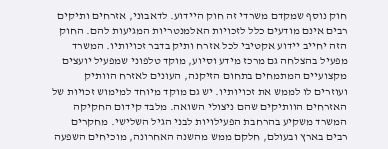חוק נוסף שמקדם משרדי זה חוק היידוע. לדאבוני, אזרחים ותיקים רבים אינם מודעים כלל לזכויות האלמנטריות המגיעות להם. החוק הזה יחייב יידוע אקטיבי לכל אזרח ותיק בדבר זכויותיו. המשרד מפעיל בהצלחה גם מרכז מידע וסיוע, מוקד טלפוני שמפעיל יועצים מקצועיים המתמחים בתחום הזיקנה, העונים לאזרח הוותיק ועוזרים לו לממש את זכויותיו. יש גם מוקד מיוחד למימוש זכויות של האזרחים הוותיקים שהם ניצולי השואה. מלבד קידום החקיקה המשרד משקיע בהרחבת הפעילויות לבני הגיל השלישי. מחקרים רבים בארץ ובעולם, חלקם ממש מהשנה האחרונה, מוכיחים השפעה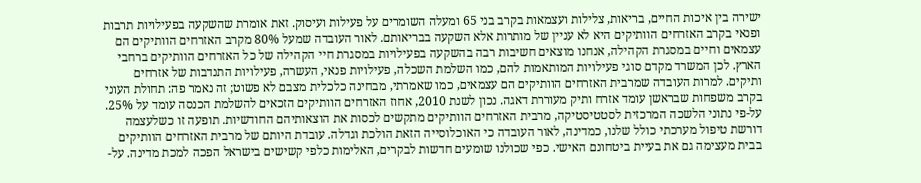ישירה בין איכות החיים, בריאות, צלילות ועצמאות בקרב בני 65 ומעלה השומרים על פעילות ועיסוק. זאת אומרת שהשקעה בפעילויות תרבות ופנאי בקרב האזרחים הוותיקים היא לא עניין של מותרות אלא השקעה בבריאותם. לאור העובדה שמעל 80% מקרב האזרחים הוותיקים הם עצמאים וחיים במסגרת הקהילה, אנחנו מוצאים חשיבות רבה בהשקעה בפעילויות במסגרת חיי הקהילה של כל האזרחים הוותיקים ברחבי הארץ. לכן המשרד מקדם סוגי פעילויות המותאמות להם, כמו השלמת השכלה, פעילויות פנאי, העשרה, פעילויות התנדבות של אזרחים ותיקים. למרות העובדה שמרבית האזרחים הוותיקים הם עצמאים, כמו שאמרתי, מבחינה כלכלית מצבם לא פשוט; זה נאמר פה: תחולת העוני בקרב משפחות שבראשן עומד אזרח ותיק מעוררת דאגה. נכון לשנת 2010, אחוז האזרחים הוותיקים הזכאים להשלמת הכנסה עומד על 25%. על-פי נתוני הלשכה המרכזית לסטטיסטיקה, מרבית האזרחים הוותיקים מתקשים לכסות את הוצאותיהם החודשיות. תופעה זו כשלעצמה דורשת טיפול מערכתי כולל שלנו, כמדינה, לאור העובדה כי האוכלוסייה הזאת הולכת וגדלה. עובדת היותם של מרבית האזרחים הוותיקים בבית מעצימה גם את בעיית ביטחונם האישי. כפי שכולנו שומעים חדשות לבקרים, האלימות כלפי קשישים בישראל הפכה למכת מדינה. על-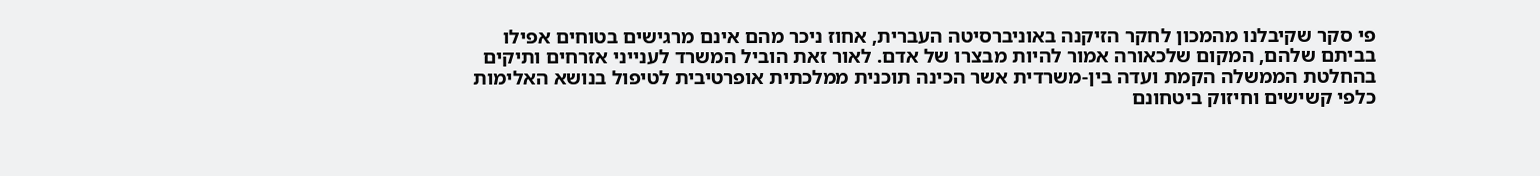פי סקר שקיבלנו מהמכון לחקר הזיקנה באוניברסיטה העברית, אחוז ניכר מהם אינם מרגישים בטוחים אפילו בביתם שלהם, המקום שלכאורה אמור להיות מבצרו של אדם. לאור זאת הוביל המשרד לענייני אזרחים ותיקים בהחלטת הממשלה הקמת ועדה בין-משרדית אשר הכינה תוכנית ממלכתית אופרטיבית לטיפול בנושא האלימות כלפי קשישים וחיזוק ביטחונם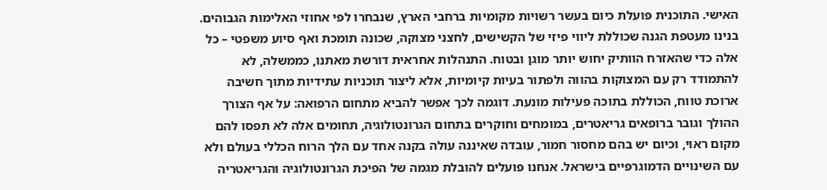האישי. התוכנית פועלת כיום בעשר רשויות מקומיות ברחבי הארץ, שנבחרו לפי אחוזי האלימות הגבוהים. בנינו מעטפת הגנה שכוללת ליווי פיזי של הקשישים, לחצני מצוקה, שכונה תומכת ואף סיוע משפטי – כל אלה כדי שהאזרח הוותיק יחוש יותר מוגן ובטוח. התנהלות אחראית דורשת מאתנו, כממשלה, לא להתמודד רק עם המצוקות בהווה ולפתור בעיות קיומיות, אלא ליצור תוכניות עתידיות מתוך חשיבה ארוכת טווח, הכוללת בתוכה פעילות מונעת. דוגמה לכך אפשר להביא מתחום הרפואה: על אף הצורך ההולך וגובר ברופאים גריאטרים, במומחים וחוקרים בתחום הגרונטולוגיה, תחומים אלה לא תפסו להם מקום ראוי, וכיום יש בהם מחסור חמור, עובדה שאיננה עולה בקנה אחד עם הלך הרוח הכללי בעולם ולא עם השינויים הדמוגרפיים בישראל. אנחנו פועלים להובלת מגמה של הפיכת הגרונטולוגיה והגריאטריה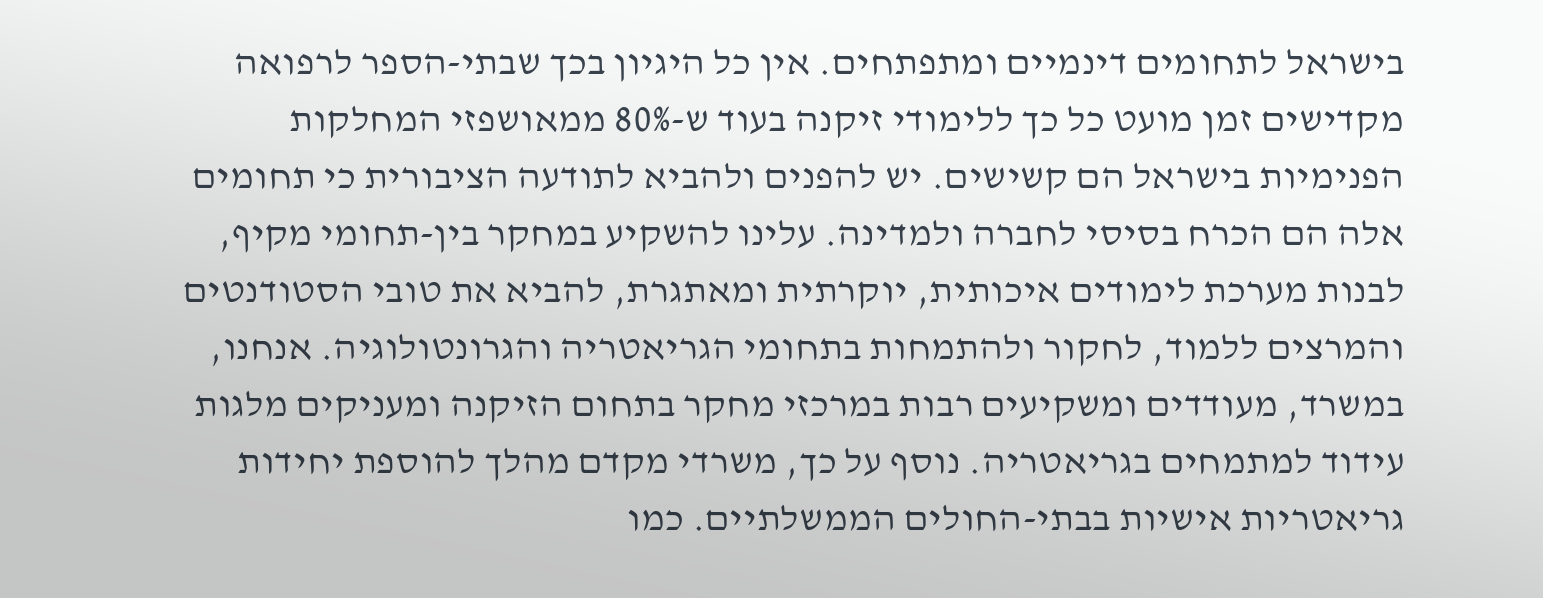בישראל לתחומים דינמיים ומתפתחים. אין כל היגיון בכך שבתי-הספר לרפואה מקדישים זמן מועט כל כך ללימודי זיקנה בעוד ש-80% ממאושפזי המחלקות הפנימיות בישראל הם קשישים. יש להפנים ולהביא לתודעה הציבורית כי תחומים אלה הם הכרח בסיסי לחברה ולמדינה. עלינו להשקיע במחקר בין-תחומי מקיף, לבנות מערכת לימודים איכותית, יוקרתית ומאתגרת, להביא את טובי הסטודנטים והמרצים ללמוד, לחקור ולהתמחות בתחומי הגריאטריה והגרונטולוגיה. אנחנו, במשרד, מעודדים ומשקיעים רבות במרכזי מחקר בתחום הזיקנה ומעניקים מלגות עידוד למתמחים בגריאטריה. נוסף על כך, משרדי מקדם מהלך להוספת יחידות גריאטריות אישיות בבתי-החולים הממשלתיים. כמו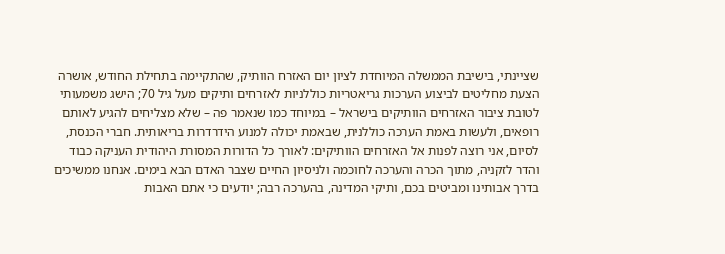שציינתי, בישיבת הממשלה המיוחדת לציון יום האזרח הוותיק, שהתקיימה בתחילת החודש, אושרה הצעת מחליטים לביצוע הערכות גריאטריות כוללניות לאזרחים ותיקים מעל גיל 70; הישג משמעותי לטובת ציבור האזרחים הוותיקים בישראל – במיוחד כמו שנאמר פה – שלא מצליחים להגיע לאותם רופאים, ולעשות באמת הערכה כוללנית, שבאמת יכולה למנוע הידרדרות בריאותית. חברי הכנסת, לסיום, אני רוצה לפנות אל האזרחים הוותיקים: לאורך כל הדורות המסורת היהודית העניקה כבוד והדר לזקניה, מתוך הכרה והערכה לחוכמה ולניסיון החיים שצבר האדם הבא בימים. אנחנו ממשיכים בדרך אבותינו ומביטים בכם, ותיקי המדינה, בהערכה רבה; יודעים כי אתם האבות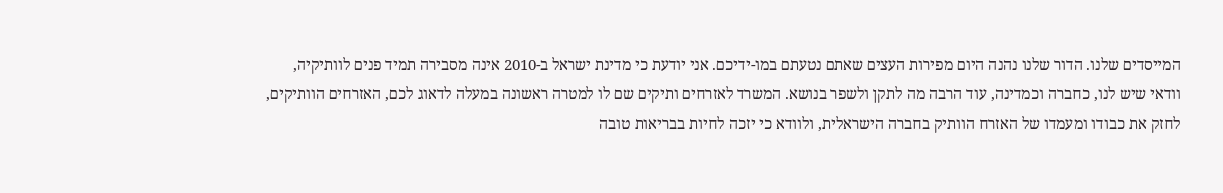המייסדים שלנו. הדור שלנו נהנה היום מפירות העצים שאתם נטעתם במו-ידיכם. אני יודעת כי מדינת ישראל ב-2010 אינה מסבירה תמיד פנים לוותיקיה, וודאי שיש לנו, כחברה וכמדינה, עוד הרבה מה לתקן ולשפר בנושא. המשרד לאזרחים ותיקים שם לו למטרה ראשונה במעלה לדאוג לכם, האזרחים הוותיקים, לחזק את כבודו ומעמדו של האזרח הוותיק בחברה הישראלית, ולוודא כי יזכה לחיות בבריאות טובה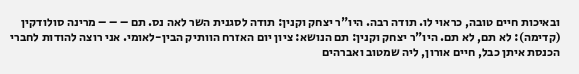ובאיכות חיים טובה, כראוי לו. תודה רבה. היו"ר יצחק וקנין: תודה לסגנית השר לאה נס. תם – – – מרינה סולודקין (קדימה): לא תם, לא תם. היו"ר יצחק וקנין: תם הנושא: ציון יום האזרח הוותיק הבין-לאומי. אני רוצה להודות לחברי הכנסת איתן כבל, חיים אורון, ליה שמטוב ואברהים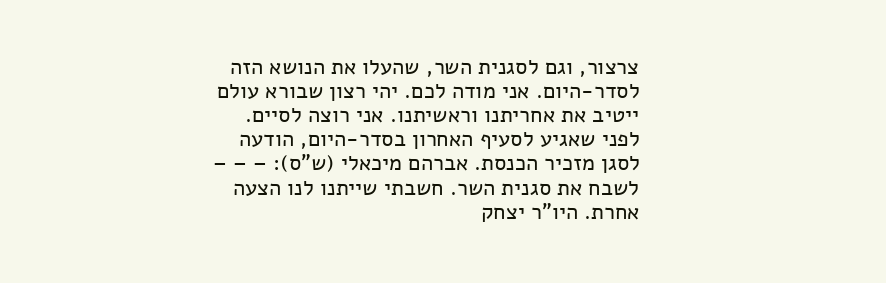צרצור, וגם לסגנית השר, שהעלו את הנושא הזה לסדר-היום. אני מודה לכם. יהי רצון שבורא עולם ייטיב את אחריתנו וראשיתנו. אני רוצה לסיים. לפני שאגיע לסעיף האחרון בסדר-היום, הודעה לסגן מזכיר הכנסת. אברהם מיכאלי (ש"ס): – – – לשבח את סגנית השר. חשבתי שייתנו לנו הצעה אחרת. היו"ר יצחק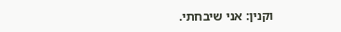וקנין: אני שיבחתי.